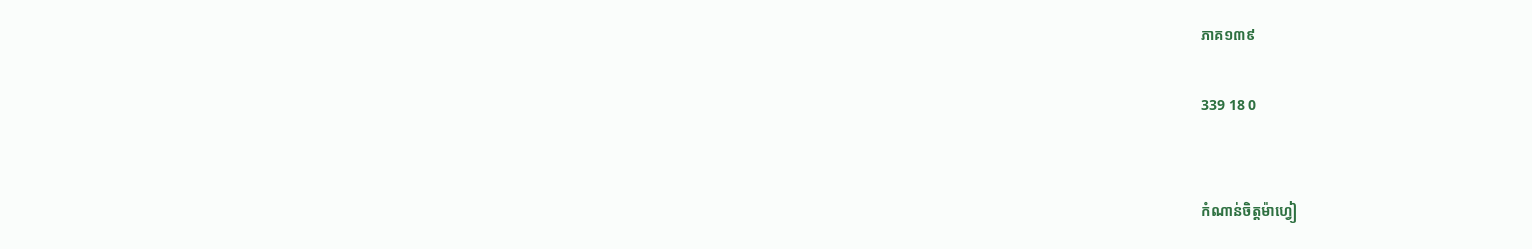ភាគ១៣៩

339 18 0


កំណាន់ចិត្តម៉ាហ្វៀ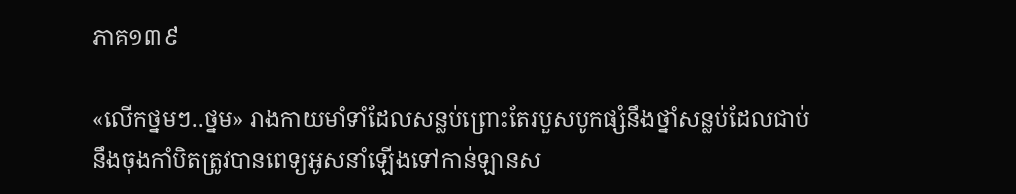ភាគ១៣៩

«លើកថ្នមៗ..ថ្នម» រាងកាយមាំទាំដែលសន្លប់ព្រោះតែរបួសបូកផ្សំនឹងថ្នាំសន្លប់ដែលជាប់នឹងចុងកាំបិតត្រូវបានពេទ្យអូសនាំឡើងទៅកាន់ឡានស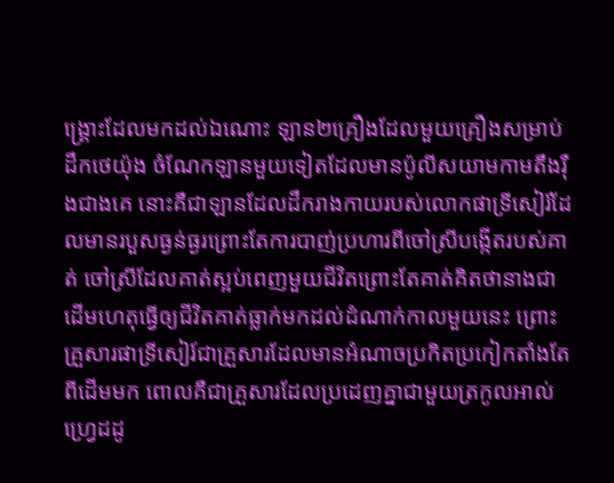ង្គ្រោះដែលមកដល់ឯណោះ ឡាន២គ្រឿងដែលមួយគ្រឿងសម្រាប់ដឹកថេយ៉ុង ចំណែកឡានមួយទៀតដែលមានប៉ូលីសយាមកាមតឹងរ៉ឺងជាងគេ នោះគឺជាឡានដែលដឹករាងកាយរបស់លោកផាទ្រីសៀរ៍ដែលមានរបួសធ្ងន់ធ្ងរព្រោះតែការបាញ់ប្រហារពីចៅស្រីបង្កើតរបស់គាត់ ចៅស្រីដែលគាត់ស្អប់ពេញមួយជីវិតព្រោះតែគាត់គិតថានាងជាដើមហេតុធ្វើឲ្យជីវិតគាត់ធ្លាក់មកដល់ដំណាក់កាលមួយនេះ ព្រោះគ្រួសារផាទ្រីសៀរ៍ជាគ្រួសារដែលមានអំណាចប្រកិតប្រកៀកតាំងតែពីដើមមក ពោលគឺជាគ្រួសារដែលប្រដេញគ្នាជាមួយត្រកូលអាល់ហ្វ្រេដដូ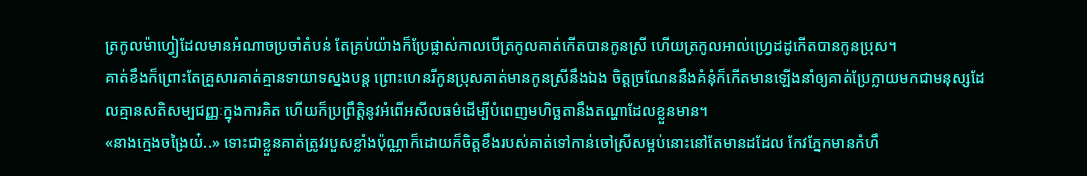ត្រកូលម៉ាហ្វៀដែលមានអំណាចប្រចាំតំបន់ តែគ្រប់យ៉ាងក៏ប្រែផ្លាស់កាលបើត្រកូលគាត់កើតបានកូនស្រី ហើយត្រកូលអាល់ហ្វ្រេដដូកើតបានកូនប្រុស។
គាត់ខឹងក៏ព្រោះតែគ្រួសារគាត់គ្មានទាយាទស្នងបន្ត ព្រោះហេនរីកូនប្រុសគាត់មានកូនស្រីនឹងឯង ចិត្តច្រណែននឹងគំនុំក៏កើតមានឡើងនាំឲ្យគាត់ប្រែក្លាយមកជាមនុស្សដែលគ្មានសតិសម្បជញ្ញៈក្នុងការគិត ហើយក៏ប្រព្រឹត្តិនូវអំពើអសីលធម៌ដើម្បីបំពេញមហិច្ឆតានឹងតណ្ហាដែលខ្លួនមាន។
«នាងក្មេងចង្រៃយ៎..» ទោះជាខ្លួនគាត់ត្រូវរបួសខ្លាំងប៉ុណ្ណាក៏ដោយក៏ចិត្តខឹងរបស់គាត់ទៅកាន់ចៅស្រីសម្អប់នោះនៅតែមានដដែល កែវភ្នែកមានកំហឹ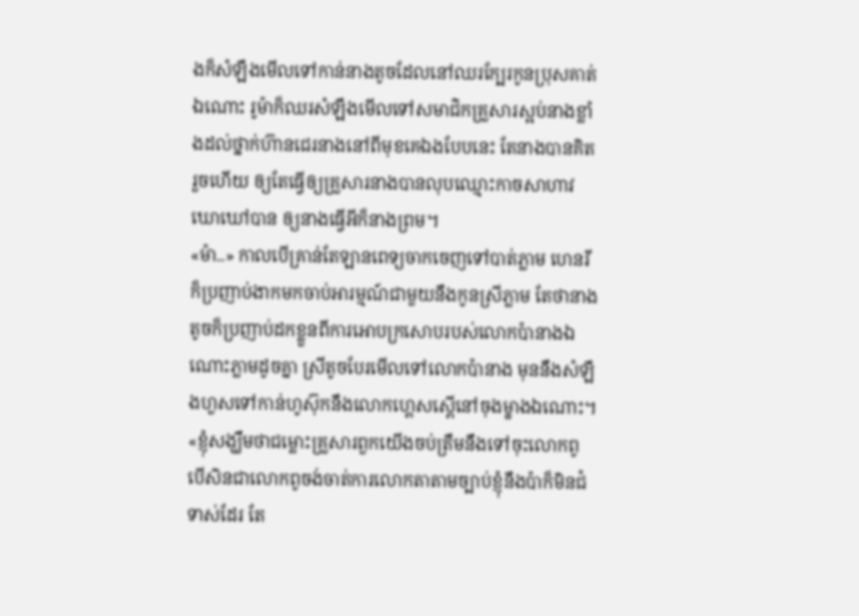ងក៏សំឡឹងមើលទៅកាន់នាងតូចដែលនៅឈរក្បែរកូនប្រុសគាត់ឯណោះ រូម៉ាក៏ឈរសំឡឹងមើលទៅសមាជិកគ្រួសារស្អប់នាងខ្លាំងដល់ថ្នាក់ហ៊ានជេរនាងនៅពីមុខគេឯងបែបនេះ តែនាងបានគិតរួចហើយ ឲ្យតែធ្វើឲ្យគ្រួសារនាងបានលុបឈ្មោះកាចសាហាវឃោឃៅបាន ឲ្យនាងធ្វើអីក៏នាងព្រម។
«ម៉ា..» កាលបើគ្រាន់តែឡានពេទ្យចាកចេញទៅបាត់ភ្លាម ហេនរីក៏ប្រញាប់ងាកមកចាប់អារម្មណ៍ជាមួយនឹងកូនស្រីភ្លាម តែថានាងតូចក៏ប្រញាប់ដកខ្លួនពីការអោបក្រសោបរបស់លោកប៉ានាងឯណោះភ្លាមដូចគ្នា ស្រីតូចបែរមើលទៅលោកប៉ានាង មុននឹងសំឡឹងហួសទៅកាន់ហូស៊ុកនឹងលោកហ្គេសស្ពើនៅចុងម្ខាងឯណោះ។
«ខ្ញុំសង្ឃឹមថាជម្លោះគ្រួសារពួកយើងចប់ត្រឹមនឹងទៅចុះលោកពូ បើសិនជាលោកពូចង់ចាត់ការលោកតាតាមច្បាប់ខ្ញុំនឹងប៉ាក៏មិនជំទាស់ដែរ តែ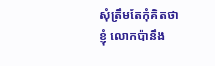សុំត្រឹមតែកុំគិតថាខ្ញុំ លោកប៉ានឹង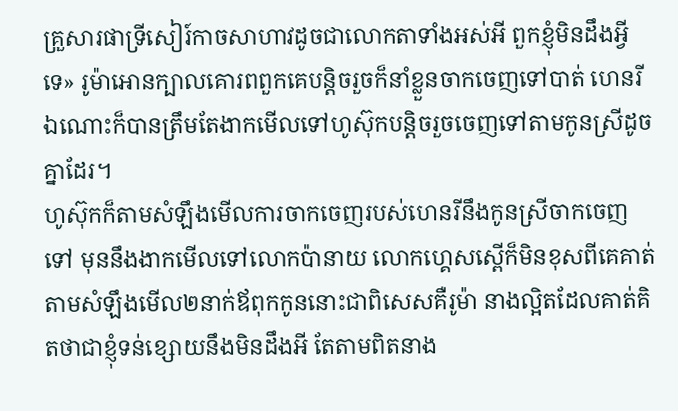គ្រួសារផាទ្រីសៀរ៍កាចសាហាវដូចជាលោកតាទាំងអស់អី ពួកខ្ញុំមិនដឹងអ្វីទេ» រូម៉ាអោនក្បាលគោរពពួកគេបន្តិចរួចក៏នាំខ្លួនចាកចេញទៅបាត់ ហេនរីឯណោះក៏បានត្រឹមតែងាកមើលទៅហូស៊ុកបន្តិចរួចចេញទៅតាមកូនស្រីដូចគ្នាដែរ។
ហូស៊ុកក៏តាមសំឡឹងមើលការចាកចេញរបស់ហេនរីនឹងកូនស្រីចាកចេញទៅ មុននឹងងាកមើលទៅលោកប៉ានាយ លោកហ្គេសស្ពើក៏មិនខុសពីគេគាត់តាមសំឡឹងមើល២នាក់ឪពុកកូននោះជាពិសេសគឺរូម៉ា នាងល្អិតដែលគាត់គិតថាជាខ្ញុំទន់ខ្សោយនឹងមិនដឹងអី តែតាមពិតនាង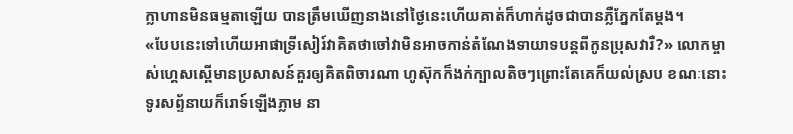ក្លាហានមិនធម្មតាឡើយ បានត្រឹមឃើញនាងនៅថ្ងៃនេះហើយគាត់ក៏ហាក់ដូចជាបានភ្លឺភ្នែកតែម្ដង។
«បែបនេះទៅហើយអាផាទ្រីសៀរ៍វាគិតថាចៅវាមិនអាចកាន់តំណែងទាយាទបន្តពីកូនប្រុសវារឺ?» លោកម្ចាស់ហ្គេសស្ពើមានប្រសាសន៍គួរឲ្យគិតពិចារណា ហូស៊ុកក៏ងក់ក្បាលតិចៗព្រោះតែគេក៏យល់ស្រប ខណៈនោះទូរសព្ទ័នាយក៏រោទ៍ឡើងភ្លាម នា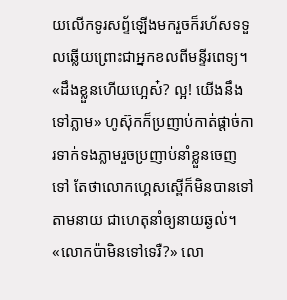យលើកទូរសព្ទ័ឡើងមករួចក៏រហ័សទទួលឆ្លើយព្រោះជាអ្នកខលពីមន្ទីរពេទ្យ។
«ដឹងខ្លួនហើយហ្អេស៎? ល្អ! យើងនឹងទៅភ្លាម» ហូស៊ុកក៏ប្រញាប់កាត់ផ្ដាច់ការទាក់ទងភ្លាមរួចប្រញាប់នាំខ្លួនចេញទៅ តែថាលោកហ្គេសស្ពើក៏មិនបានទៅតាមនាយ ជាហេតុនាំឲ្យនាយឆ្ងល់។
«លោកប៉ាមិនទៅទេរឺ?» លោ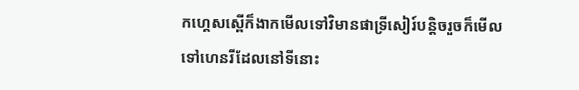កហ្គេសស្ពើក៏ងាកមើលទៅវិមានផាទ្រីសៀរ៍បន្តិចរួចក៏មើលទៅហេនរីដែលនៅទីនោះ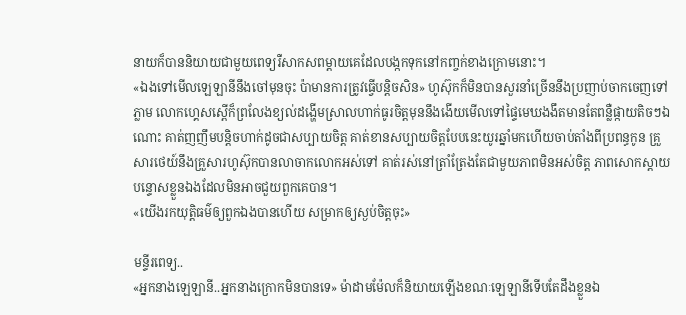នាយក៏បាននិយាយជាមួយពេទ្យរឺសាកសពម្ដាយគេដែលបង្កកទុកនៅកញ្ចក់ខាងក្រោមនោះ។
«ឯងទៅមើលឡេឡានីនឹងចៅមុនចុះ ប៉ាមានការត្រូវធ្វើបន្តិចសិន» ហូស៊ុកក៏មិនបានសួរនាំច្រើននឹងប្រញាប់ចាកចេញទៅភ្លាម លោកហ្គេសស្ពើក៏ព្រលែងខ្យល់ដង្ហើមស្រាលហាក់ធូរចិត្តមុននឹងងើយមើលទៅផ្ទៃមេឃងងឹតមានតែពន្លឺផ្កាយតិចៗឯណោះ គាត់ញញឹមបន្តិចហាក់ដូចជាសប្បាយចិត្ត គាត់ខានសប្បាយចិត្តបែបនេះយូរឆ្នាំមកហើយចាប់តាំងពីប្រពន្ធកូន គ្រួសារថេយ៍នឹងគ្រួសារហូស៊ុកបានលាចាកលោកអស់ទៅ គាត់រស់នៅត្រាំត្រែងតែជាមួយភាពមិនអស់ចិត្ត ភាពសោកស្ដាយ បន្ទោសខ្លួនឯងដែលមិនអាចជួយពួកគេបាន។
«យើងរកយុត្តិធម៌ឲ្យពួកឯងបានហើយ សម្រាកឲ្យស្ងប់ចិត្តចុះ»

មន្ទីរពេទ្យ..
«អ្នកនាងឡេឡានី..អ្នកនាងក្រោកមិនបានទេ» ម៉ាដាមម៉ែលក៏និយាយឡើងខណៈឡេឡានីទើបតែដឹងខ្លួនឯ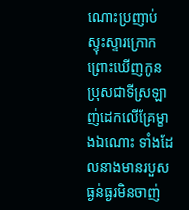ណោះប្រញាប់ស្ទុះស្ទារក្រោកព្រោះឃើញកូនប្រុសជាទីស្រឡាញ់ដេកលើគ្រែម្ខាងឯណោះ ទាំងដែលនាងមានរបួសធ្ងន់ធ្ងរមិនចាញ់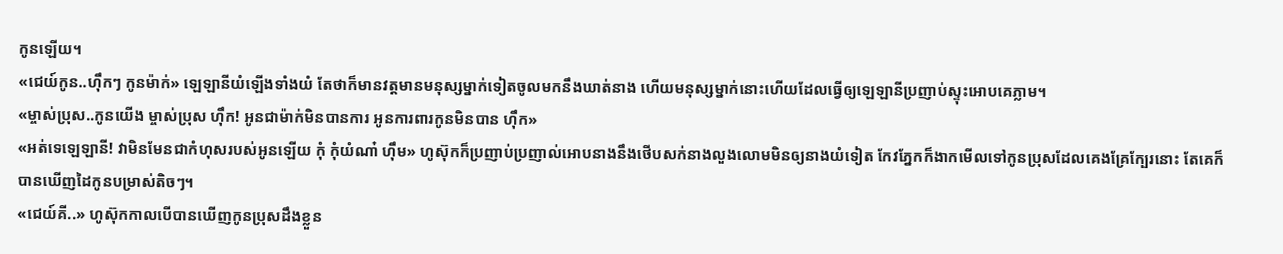កូនឡើយ។
«ជេយ៍កូន..ហ៊ឹកៗ កូនម៉ាក់» ឡេឡានីយំឡើងទាំងយំ តែថាក៏មានវត្តមានមនុស្សម្នាក់ទៀតចូលមកនឹងឃាត់នាង ហើយមនុស្សម្នាក់នោះហើយដែលធ្វើឲ្យឡេឡានីប្រញាប់ស្ទុះអោបគេភ្លាម។
«ម្ចាស់ប្រុស..កូនយើង ម្ចាស់ប្រុស ហ៊ឹក! អូនជាម៉ាក់មិនបានការ អូនការពារកូនមិនបាន ហ៊ឹក»
«អត់ទេឡេឡានី! វាមិនមែនជាកំហុសរបស់អូនឡើយ កុំ កុំយំណា៎ ហ៊ឹម» ហូស៊ុកក៏ប្រញាប់ប្រញាល់អោបនាងនឹងថើបសក់នាងលួងលោមមិនឲ្យនាងយំទៀត កែវភ្នែកក៏ងាកមើលទៅកូនប្រុសដែលគេងគ្រែក្បែរនោះ តែគេក៏បានឃើញដៃកូនបម្រាស់តិចៗ។
«ជេយ៍គី..» ហូស៊ុកកាលបើបានឃើញកូនប្រុសដឹងខ្លួន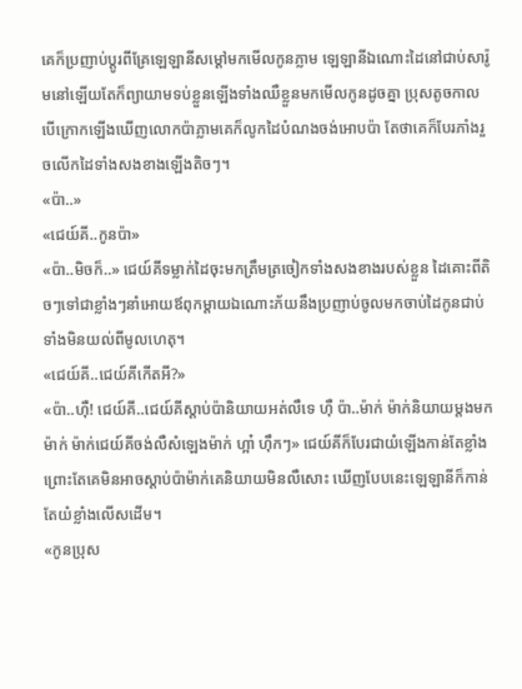គេក៏ប្រញាប់ប្ដូរពីគ្រែឡេឡានីសម្ដៅមកមើលកូនភ្លាម ឡេឡានីឯណោះដៃនៅជាប់សារ៉ូមនៅឡើយតែក៏ព្យាយាមទប់ខ្លួនឡើងទាំងឈឺខ្លួនមកមើលកូនដូចគ្នា ប្រុសតូចកាលបើក្រោកឡើងឃើញលោកប៉ាភ្លាមគេក៏លូកដៃបំណងចង់អោបប៉ា តែថាគេក៏បែរភាំងរួចលើកដៃទាំងសងខាងឡើងតិចៗ។
«ប៉ា..»
«ជេយ៍គី..កូនប៉ា»
«ប៉ា..មិចក៏..» ជេយ៍គីទម្លាក់ដៃចុះមកត្រឹមត្រចៀកទាំងសងខាងរបស់ខ្លួន ដៃគោះពីតិចៗទៅជាខ្លាំងៗនាំអោយឪពុកម្ដាយឯណោះភ័យនឹងប្រញាប់ចូលមកចាប់ដៃកូនជាប់ទាំងមិនយល់ពីមូលហេតុ។
«ជេយ៍គី..ជេយ៍គីកើតអី?»
«ប៉ា..ហ៊ឺ! ជេយ៍គី..ជេយ៍គីស្ដាប់ប៉ានិយាយអត់លឺទេ ហ៊ឺ ប៉ា..ម៉ាក់ ម៉ាក់និយាយម្ដងមកម៉ាក់ ម៉ាក់ជេយ៍គីចង់លឺសំឡេងម៉ាក់ ហ្អា៎ ហ៊ឹកៗ» ជេយ៍គីក៏បែរជាយំឡើងកាន់តែខ្លាំងព្រោះតែគេមិនអាចស្ដាប់ប៉ាម៉ាក់គេនិយាយមិនលឺសោះ ឃើញបែបនេះឡេឡានីក៏កាន់តែយំខ្លាំងលើសដើម។
«កូនប្រុស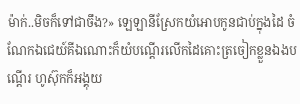ម៉ាក់..មិចក៏ទៅជាចឹង?» ឡេឡានីស្រែកយំអោបកូនជាប់ក្នុងដៃ ចំណែកឯជេយ៍គីឯណោះក៏យំបណ្ដើរលើកដៃគោះត្រចៀកខ្លួនឯងបណ្ដើរ ហូស៊ុកក៏អង្គុយ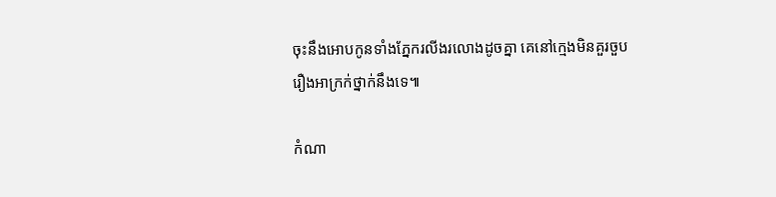ចុះនឹងអោបកូនទាំងភ្នែករលីងរលោងដូចគ្នា គេនៅក្មេងមិនគួរចួបរឿងអាក្រក់ថ្នាក់នឹងទេ៕

កំណា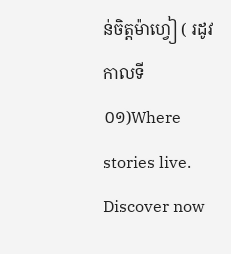ន់ចិត្តម៉ាហ្វៀ ( រដូវកាលទី០១)Where stories live. Discover now